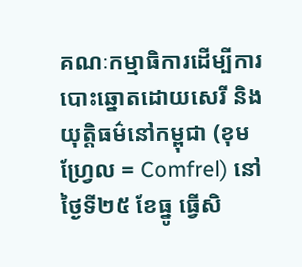គណៈកម្មាធិការដើម្បីការបោះឆ្នោតដោយសេរី និងយុត្តិធម៌នៅកម្ពុជា (ខុមហ្វ្រែល = Comfrel) នៅថ្ងៃទី២៥ ខែធ្នូ ធ្វើសិ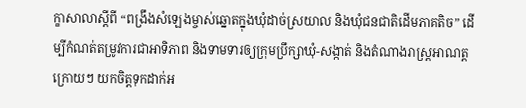ក្ខាសាលាស្ដីពី “ពង្រឹងសំឡេងម្ចាស់ឆ្នោតក្នុងឃុំដាច់ស្រយាល និងឃុំជនជាតិដើមភាគតិច” ដើម្បីកំណត់តម្រូវការជាអាទិភាព និងទាមទារឲ្យក្រុមប្រឹក្សាឃុំ-សង្កាត់ និងតំណាងរាស្ត្រអាណត្តក្រោយៗ យកចិត្តទុកដាក់អ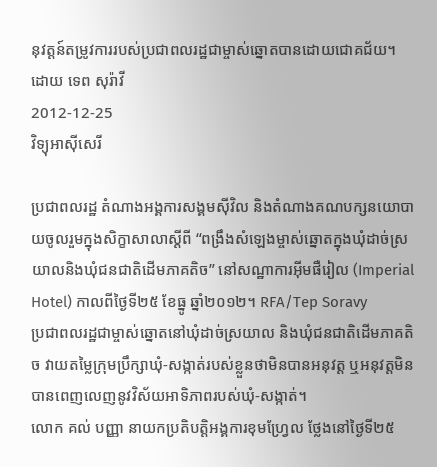នុវត្តន៍តម្រូវការរបស់ប្រជាពលរដ្ឋជាម្ចាស់ឆ្នោតបានដោយជោគជ័យ។
ដោយ ទេព សុរ៉ាវី
2012-12-25
វិទ្យុអាស៊ីសេរី

ប្រជាពលរដ្ឋ តំណាងអង្គការសង្គមស៊ីវិល និងតំណាងគណបក្សនយោបាយចូលរួមក្នុងសិក្ខាសាលាស្ដីពី “ពង្រឹងសំឡេងម្ចាស់ឆ្នោតក្នុងឃុំដាច់ស្រយាលនិងឃុំជនជាតិដើមភាគតិច” នៅសណ្ឋាការអ៊ីមផឺរៀល (Imperial Hotel) កាលពីថ្ងៃទី២៥ ខែធ្នូ ឆ្នាំ២០១២។ RFA/Tep Soravy
ប្រជាពលរដ្ឋជាម្ចាស់ឆ្នោតនៅឃុំដាច់ស្រយាល និងឃុំជនជាតិដើមភាគតិច វាយតម្លៃក្រុមប្រឹក្សាឃុំ-សង្កាត់របស់ខ្លួនថាមិនបានអនុវត្ត ឬអនុវត្តមិនបានពេញលេញនូវវិស័យអាទិភាពរបស់ឃុំ-សង្កាត់។
លោក គល់ បញ្ញា នាយកប្រតិបត្តិអង្គការខុមហ្វ្រែល ថ្លែងនៅថ្ងៃទី២៥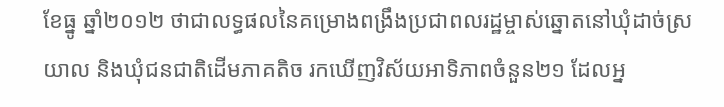ខែធ្នូ ឆ្នាំ២០១២ ថាជាលទ្ធផលនៃគម្រោងពង្រឹងប្រជាពលរដ្ឋម្ចាស់ឆ្នោតនៅឃុំដាច់ស្រយាល និងឃុំជនជាតិដើមភាគតិច រកឃើញវិស័យអាទិភាពចំនួន២១ ដែលអ្ន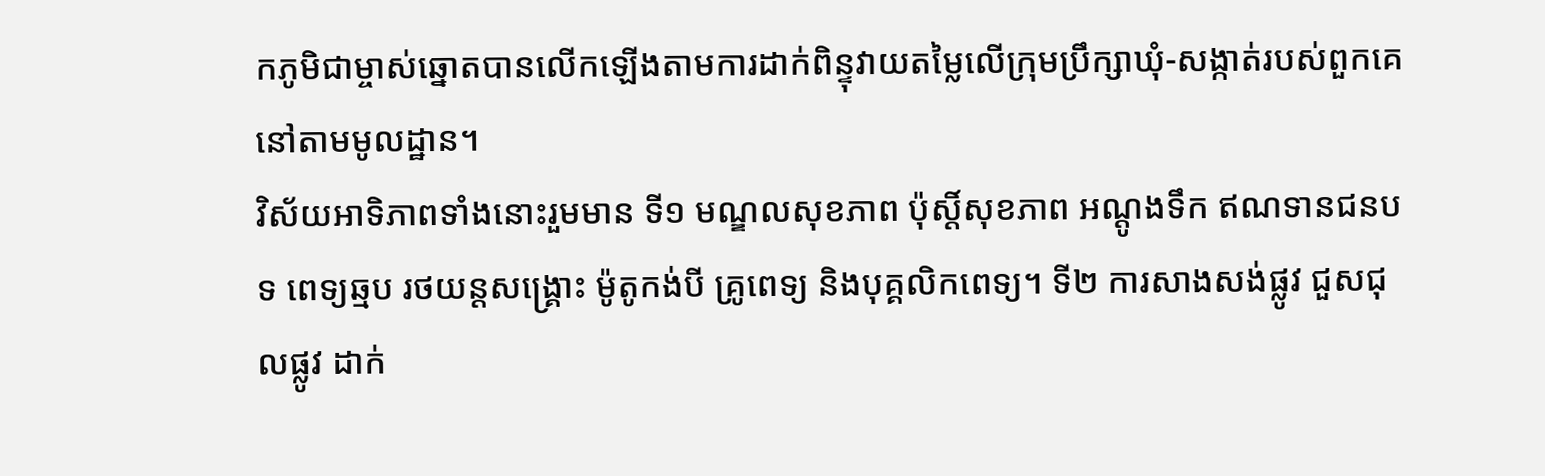កភូមិជាម្ចាស់ឆ្នោតបានលើកឡើងតាមការដាក់ពិន្ទុវាយតម្លៃលើក្រុមប្រឹក្សាឃុំ-សង្កាត់របស់ពួកគេនៅតាមមូលដ្ឋាន។
វិស័យអាទិភាពទាំងនោះរួមមាន ទី១ មណ្ឌលសុខភាព ប៉ុស្តិ៍សុខភាព អណ្ដូងទឹក ឥណទានជនបទ ពេទ្យឆ្មប រថយន្តសង្គ្រោះ ម៉ូតូកង់បី គ្រូពេទ្យ និងបុគ្គលិកពេទ្យ។ ទី២ ការសាងសង់ផ្លូវ ជួសជុលផ្លូវ ដាក់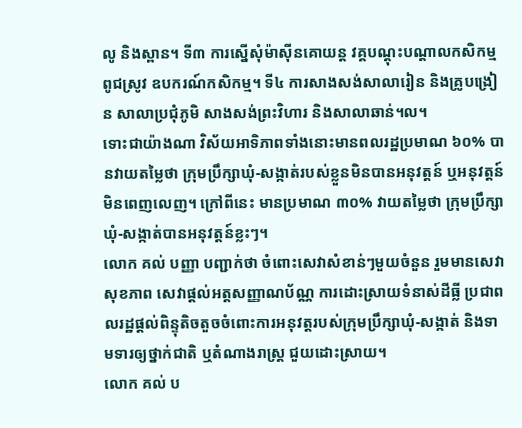លូ និងស្ពាន។ ទី៣ ការស្នើសុំម៉ាស៊ីនគោយន្ត វគ្គបណ្ដុះបណ្ដាលកសិកម្ម ពូជស្រូវ ឧបករណ៍កសិកម្ម។ ទី៤ ការសាងសង់សាលារៀន និងគ្រូបង្រៀន សាលាប្រជុំភូមិ សាងសង់ព្រះវិហារ និងសាលាឆាន់។ល។
ទោះជាយ៉ាងណា វិស័យអាទិភាពទាំងនោះមានពលរដ្ឋប្រមាណ ៦០% បានវាយតម្លៃថា ក្រុមប្រឹក្សាឃុំ-សង្កាត់របស់ខ្លួនមិនបានអនុវត្តន៍ ឬអនុវត្តន៍មិនពេញលេញ។ ក្រៅពីនេះ មានប្រមាណ ៣០% វាយតម្លៃថា ក្រុមប្រឹក្សាឃុំ-សង្កាត់បានអនុវត្តន៍ខ្លះៗ។
លោក គល់ បញ្ញា បញ្ជាក់ថា ចំពោះសេវាសំខាន់ៗមួយចំនួន រួមមានសេវាសុខភាព សេវាផ្តល់អត្តសញ្ញាណប័ណ្ណ ការដោះស្រាយទំនាស់ដីធ្លី ប្រជាពលរដ្ឋផ្តល់ពិន្ទុតិចតួចចំពោះការអនុវត្តរបស់ក្រុមប្រឹក្សាឃុំ-សង្កាត់ និងទាមទារឲ្យថ្នាក់ជាតិ ឬតំណាងរាស្ត្រ ជួយដោះស្រាយ។
លោក គល់ ប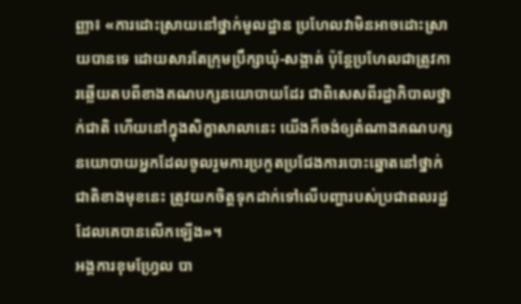ញ្ញា៖ «ការដោះស្រាយនៅថ្នាក់មូលដ្ឋាន ប្រហែលវាមិនអាចដោះស្រាយបានទេ ដោយសារតែក្រុមប្រឹក្សាឃុំ-សង្កាត់ ប៉ុន្តែប្រហែលជាត្រូវការឆ្លើយតបពីខាងគណបក្សនយោបាយដែរ ជាពិសេសពីរដ្ឋាភិបាលថ្នាក់ជាតិ ហើយនៅក្នុងសិក្ខាសាលានេះ យើងក៏ចង់ឲ្យតំណាងគណបក្សនយោបាយអ្នកដែលចូលរួមការប្រកួតប្រជែងការបោះឆ្នោតនៅថ្នាក់ជាតិខាងមុខនេះ ត្រូវយកចិត្តទុកដាក់ទៅលើបញ្ហារបស់ប្រជាពលរដ្ឋដែលគេបានលើកឡើង»។
អង្គការខុមហ្វ្រែល បា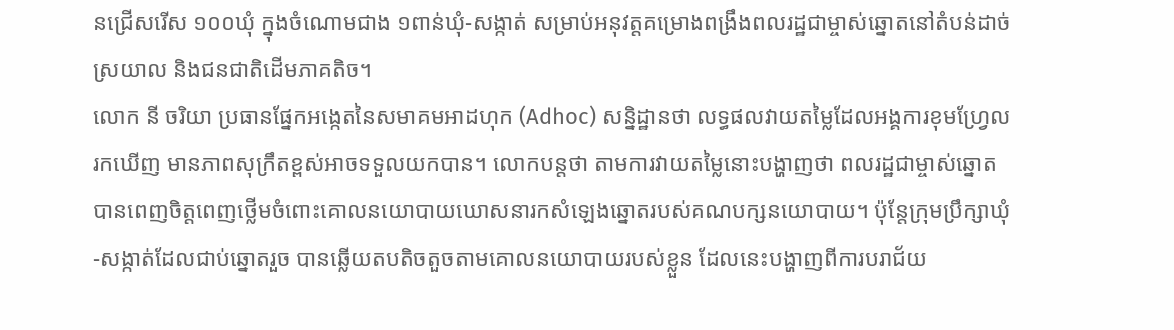នជ្រើសរើស ១០០ឃុំ ក្នុងចំណោមជាង ១ពាន់ឃុំ-សង្កាត់ សម្រាប់អនុវត្តគម្រោងពង្រឹងពលរដ្ឋជាម្ចាស់ឆ្នោតនៅតំបន់ដាច់ស្រយាល និងជនជាតិដើមភាគតិច។
លោក នី ចរិយា ប្រធានផ្នែកអង្កេតនៃសមាគមអាដហុក (Adhoc) សន្និដ្ឋានថា លទ្ធផលវាយតម្លៃដែលអង្គការខុមហ្វ្រែល រកឃើញ មានភាពសុក្រឹតខ្ពស់អាចទទួលយកបាន។ លោកបន្តថា តាមការវាយតម្លៃនោះបង្ហាញថា ពលរដ្ឋជាម្ចាស់ឆ្នោតបានពេញចិត្តពេញថ្លើមចំពោះគោលនយោបាយឃោសនារកសំឡេងឆ្នោតរបស់គណបក្សនយោបាយ។ ប៉ុន្តែក្រុមប្រឹក្សាឃុំ-សង្កាត់ដែលជាប់ឆ្នោតរួច បានឆ្លើយតបតិចតួចតាមគោលនយោបាយរបស់ខ្លួន ដែលនេះបង្ហាញពីការបរាជ័យ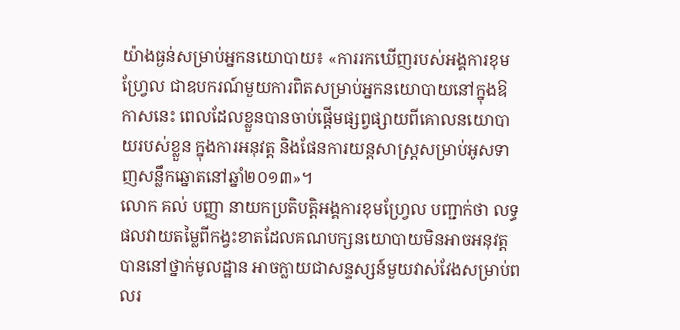យ៉ាងធ្ងន់សម្រាប់អ្នកនយោបាយ៖ «ការរកឃើញរបស់អង្គការខុមហ្វ្រែល ជាឧបករណ៍មួយការពិតសម្រាប់អ្នកនយោបាយនៅក្នុងឱកាសនេះ ពេលដែលខ្លួនបានចាប់ផ្ដើមផ្សព្វផ្សាយពីគោលនយោបាយរបស់ខ្លួន ក្នុងការអនុវត្ត និងផែនការយន្តសាស្ត្រសម្រាប់អូសទាញសន្លឹកឆ្នោតនៅឆ្នាំ២០១៣»។
លោក គល់ បញ្ញា នាយកប្រតិបត្តិអង្គការខុមហ្វ្រែល បញ្ជាក់ថា លទ្ធផលវាយតម្លៃពីកង្វះខាតដែលគណបក្សនយោបាយមិនអាចអនុវត្តបាននៅថ្នាក់មូលដ្ឋាន អាចក្លាយជាសន្ទស្សន៍មួយវាស់វែងសម្រាប់ពលរ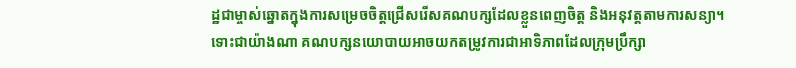ដ្ឋជាម្ចាស់ឆ្នោតក្នុងការសម្រេចចិត្តជ្រើសរើសគណបក្សដែលខ្លួនពេញចិត្ត និងអនុវត្តតាមការសន្យា។
ទោះជាយ៉ាងណា គណបក្សនយោបាយអាចយកតម្រូវការជាអាទិភាពដែលក្រុមប្រឹក្សា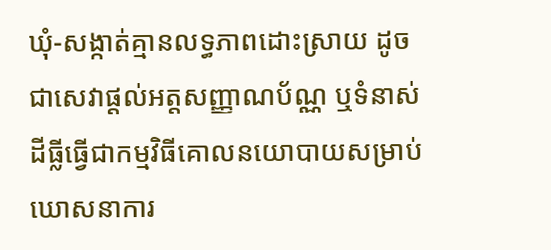ឃុំ-សង្កាត់គ្មានលទ្ធភាពដោះស្រាយ ដូចជាសេវាផ្តល់អត្តសញ្ញាណប័ណ្ណ ឬទំនាស់ដីធ្លីធ្វើជាកម្មវិធីគោលនយោបាយសម្រាប់ឃោសនាការ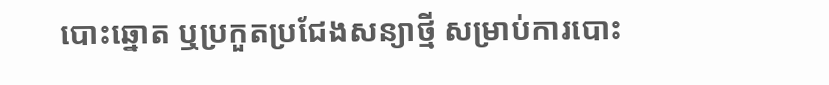បោះឆ្នោត ឬប្រកួតប្រជែងសន្យាថ្មី សម្រាប់ការបោះ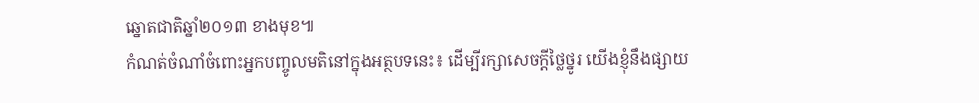ឆ្នោតជាតិឆ្នាំ២០១៣ ខាងមុខ៕
កំណត់ចំណាំចំពោះអ្នកបញ្ចូលមតិនៅក្នុងអត្ថបទនេះ៖ ដើម្បីរក្សាសេចក្ដីថ្លៃថ្នូរ យើងខ្ញុំនឹងផ្សាយ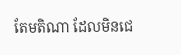តែមតិណា ដែលមិនជេ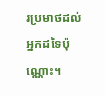រប្រមាថដល់អ្នកដទៃប៉ុណ្ណោះ។